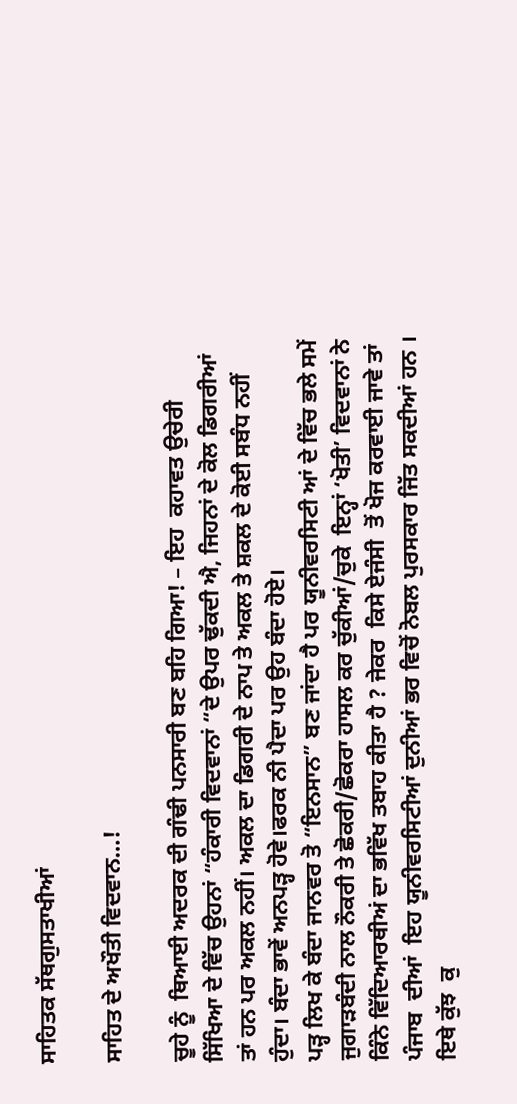ਸਾਹਿਤਕ ਸੱਥਗੁਸਤਾਖੀਆਂ

ਸਾਹਿਤ ਦੇ ਅਖੌਤੀ ਵਿਦਵਾਨ…!

ਚੂਹੇ ਨੂੰ  ਥਿਆਈ ਅਦਰਕ ਦੀ ਗੰਢੀ ਪਨਸਾਰੀ ਬਣ ਬਹਿ ਗਿਆ! – ਇਹ  ਕਹਾਵਤ ਉਚੇਰੀ ਸਿੱਖਿਆ ਦੇ ਵਿੱਚ ਉਹਨਾਂ “ਹੰਕਾਰੀ ਵਿਦਵਾਨਾਂ “ਦੇ ਉਪਰ ਢੁੱਕਦੀ ਐ, ਜਿਹਨਾਂ ਦੇ ਕੋਲ ਡਿਗਰੀਆਂ ਤਾਂ ਹਨ ਪਰ ਅਕਲ ਨਹੀਂ। ਅਕਲ ਦਾ ਡਿਗਰੀ ਦੇ ਨਾਪ ਤੇ ਅਕਲ ਤੇ ਸ਼ਕਲ ਦੇ ਕੋਈ ਸਬੰਧ ਨਹੀਂ ਹੁੰਦਾ। ਬੰਦਾ ਭਾਵੇਂ ਅਨਪੜ੍ਹ ਹੋਵੇ।ਫਰਕ ਨੀ ਪੈਦਾ ਪਰ ਉਹ ਬੰਦਾ ਹੋਏ।
ਪੜ੍ਹ ਲਿਖ ਕੇ ਬੰਦਾ ਜਾਨਵਰ ਤੋ “ਇਨਸਾਨ” ਬਣ ਜਾਂਦਾ ਹੈ ਪਰ ਯੂਨੀਵਰਸਿਟੀ ਆਂ ਦੇ ਵਿੱਚ ਭਲੇ ਸਮੇਂ ਜੁਗਾੜਬੰਦੀ ਨਾਲ ਨੌਕਰੀ ਤੇ ਛੋਕਰੀ/ਛੋਕਰਾ ਹਾਸਲ ਕਰ ਚੁੱਕੀਆਂ/ਚੁਕੇ  ਇਨ੍ਹਾਂ ‘ਖੋਤੀ’ ਵਿਦਵਾਨਾਂ ਨੇ ਕਿੰਨੇ ਵਿੱਦਿਆਰਥੀਅਂ ਦਾ ਭਵਿੱਖ ਤਬਾਹ ਕੀਤਾ ਹੈ ? ਜੇਕਰ  ਕਿਸੇ ਏਜੰਸੀ  ਤੋਂ ਖੋਜ ਕਰਵਾਈ ਜਾਵੇ ਤਾਂ ਪੰਜਾਬ  ਦੀਆਂ  ਇਹ ਯੂਨੀਵਰਸਿਟੀਆਂ ਦੁਨੀਆਂ ਭਰ ਵਿਚੋਂ ਨੋਬਲ ਪੁਰਸਕਾਰ ਜਿੱਤ ਸਕਦੀਆਂ ਹਨ ।
ਇਥੇ ਕੁੱਝ  ਕੁ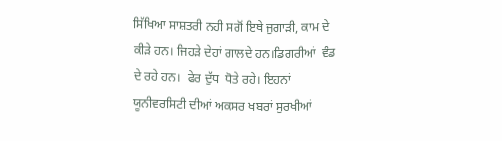ਸਿੱਖਿਆ ਸਾਸ਼ਤਰੀ ਨਹੀ ਸਗੋਂ ਇਥੇ ਜੁਗਾੜੀ, ਕਾਮ ਦੇ ਕੀੜੇ ਹਨ। ਜਿਹੜੇ ਦੇਹਾਂ ਗਾਲਦੇ ਹਨ।ਡਿਗਰੀਆਂ  ਵੰਡ ਦੇ ਰਹੇ ਹਨ।  ਫੇਰ ਦੁੱਧ  ਧੋਤੇ ਰਹੇ। ਇਹਨਾਂ ਯੂਨੀਵਰਸਿਟੀ ਦੀਆਂ ਅਕਸਰ ਖਬਰਾਂ ਸੁਰਖੀਆਂ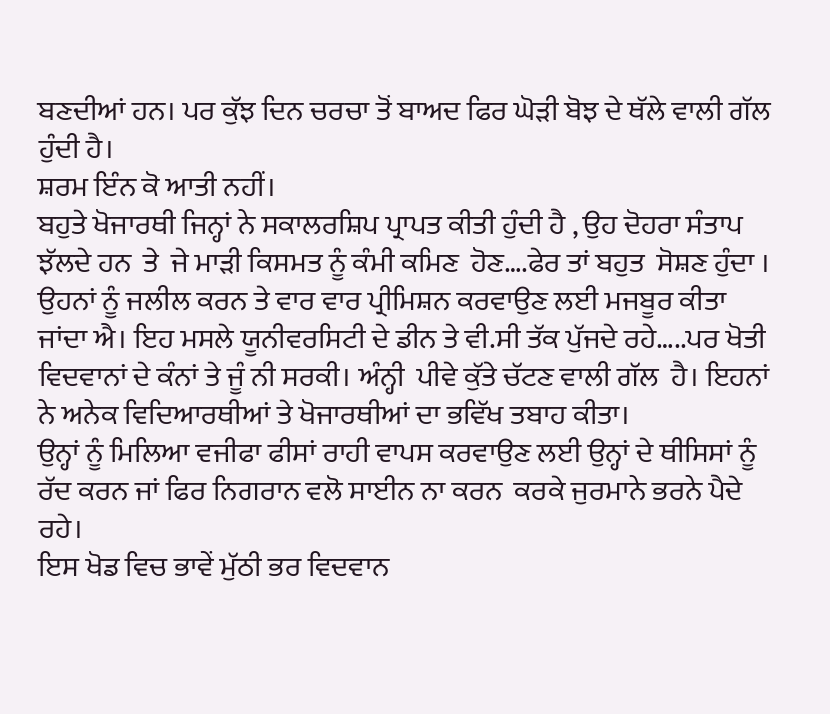ਬਣਦੀਆਂ ਹਨ। ਪਰ ਕੁੱਝ ਦਿਨ ਚਰਚਾ ਤੋਂ ਬਾਅਦ ਫਿਰ ਘੋੜੀ ਬੋਝ ਦੇ ਥੱਲੇ ਵਾਲੀ ਗੱਲ ਹੁੰਦੀ ਹੈ।
ਸ਼ਰਮ ਇੰਨ ਕੋ ਆਤੀ ਨਹੀਂ।
ਬਹੁਤੇ ਖੋਜਾਰਥੀ ਜਿਨ੍ਹਾਂ ਨੇ ਸਕਾਲਰਸ਼ਿਪ ਪ੍ਰਾਪਤ ਕੀਤੀ ਹੁੰਦੀ ਹੈ , ਉਹ ਦੋਹਰਾ ਸੰਤਾਪ ਝੱਲਦੇ ਹਨ  ਤੇ  ਜੇ ਮਾੜੀ ਕਿਸਮਤ ਨੂੰ ਕੰਮੀ ਕਮਿਣ  ਹੋਣ….ਫੇਰ ਤਾਂ ਬਹੁਤ  ਸੋਸ਼ਣ ਹੁੰਦਾ ।
ਉਹਨਾਂ ਨੂੰ ਜਲੀਲ ਕਰਨ ਤੇ ਵਾਰ ਵਾਰ ਪ੍ਰੀਮਿਸ਼ਨ ਕਰਵਾਉਣ ਲਈ ਮਜਬੂਰ ਕੀਤਾ ਜਾਂਦਾ ਐ। ਇਹ ਮਸਲੇ ਯੂਨੀਵਰਸਿਟੀ ਦੇ ਡੀਨ ਤੇ ਵੀ.ਸੀ ਤੱਕ ਪੁੱਜਦੇ ਰਹੇ…..ਪਰ ਖੋਤੀ ਵਿਦਵਾਨਾਂ ਦੇ ਕੰਨਾਂ ਤੇ ਜੂੰ ਨੀ ਸਰਕੀ। ਅੰਨ੍ਹੀ  ਪੀਵੇ ਕੁੱਤੇ ਚੱਟਣ ਵਾਲੀ ਗੱਲ  ਹੈ। ਇਹਨਾਂ ਨੇ ਅਨੇਕ ਵਿਦਿਆਰਥੀਆਂ ਤੇ ਖੋਜਾਰਥੀਆਂ ਦਾ ਭਵਿੱਖ ਤਬਾਹ ਕੀਤਾ।
ਉਨ੍ਹਾਂ ਨੂੰ ਮਿਲਿਆ ਵਜੀਫਾ ਫੀਸਾਂ ਰਾਹੀ ਵਾਪਸ ਕਰਵਾਉਣ ਲਈ ਉਨ੍ਹਾਂ ਦੇ ਥੀਸਿਸਾਂ ਨੂੰ ਰੱਦ ਕਰਨ ਜਾਂ ਫਿਰ ਨਿਗਰਾਨ ਵਲੋ ਸਾਈਨ ਨਾ ਕਰਨ  ਕਰਕੇ ਜੁਰਮਾਨੇ ਭਰਨੇ ਪੈਦੇ ਰਹੇ।
ਇਸ ਖੋਡ ਵਿਚ ਭਾਵੇਂ ਮੁੱਠੀ ਭਰ ਵਿਦਵਾਨ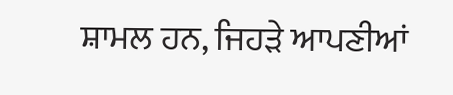ਸ਼ਾਮਲ ਹਨ, ਜਿਹੜੇ ਆਪਣੀਆਂ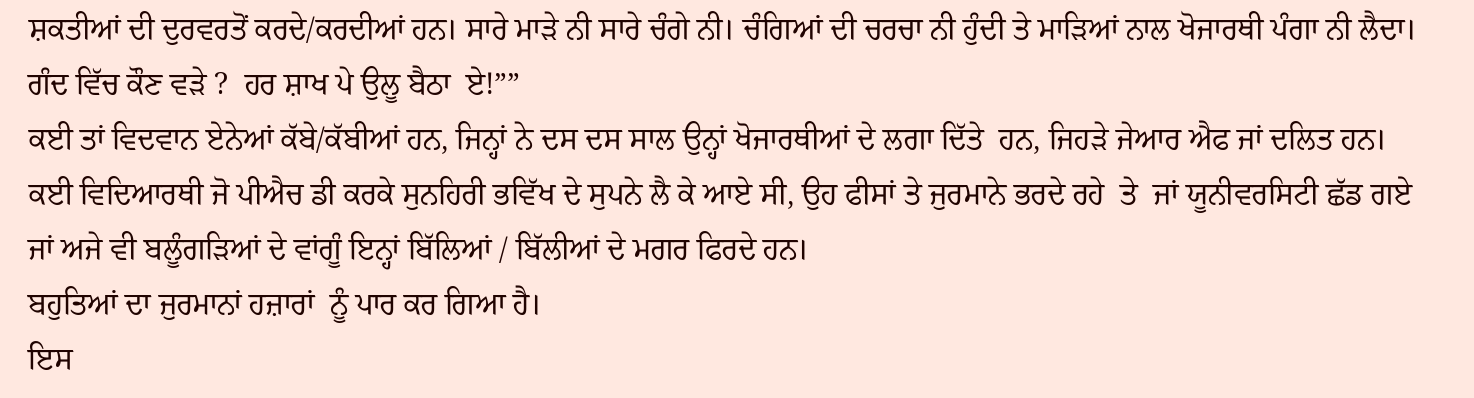ਸ਼ਕਤੀਆਂ ਦੀ ਦੁਰਵਰਤੋਂ ਕਰਦੇ/ਕਰਦੀਆਂ ਹਨ। ਸਾਰੇ ਮਾੜੇ ਨੀ ਸਾਰੇ ਚੰਗੇ ਨੀ। ਚੰਗਿਆਂ ਦੀ ਚਰਚਾ ਨੀ ਹੁੰਦੀ ਤੇ ਮਾੜਿਆਂ ਨਾਲ ਖੋਜਾਰਥੀ ਪੰਗਾ ਨੀ ਲੈਦਾ। ਗੰਦ ਵਿੱਚ ਕੌਣ ਵੜੇ ?  ਹਰ ਸ਼ਾਖ ਪੇ ਉਲੂ ਬੈਠਾ  ਏ!””
ਕਈ ਤਾਂ ਵਿਦਵਾਨ ਏਨੇਆਂ ਕੱਬੇ/ਕੱਬੀਆਂ ਹਨ, ਜਿਨ੍ਹਾਂ ਨੇ ਦਸ ਦਸ ਸਾਲ ਉਨ੍ਹਾਂ ਖੋਜਾਰਥੀਆਂ ਦੇ ਲਗਾ ਦਿੱਤੇ  ਹਨ, ਜਿਹੜੇ ਜੇਆਰ ਐਫ ਜਾਂ ਦਲਿਤ ਹਨ। ਕਈ ਵਿਦਿਆਰਥੀ ਜੋ ਪੀਐਚ ਡੀ ਕਰਕੇ ਸੁਨਹਿਰੀ ਭਵਿੱਖ ਦੇ ਸੁਪਨੇ ਲੈ ਕੇ ਆਏ ਸੀ, ਉਹ ਫੀਸਾਂ ਤੇ ਜੁਰਮਾਨੇ ਭਰਦੇ ਰਹੇ  ਤੇ  ਜਾਂ ਯੂਨੀਵਰਸਿਟੀ ਛੱਡ ਗਏ ਜਾਂ ਅਜੇ ਵੀ ਬਲੂੰਗੜਿਆਂ ਦੇ ਵਾਂਗੂੰ ਇਨ੍ਹਾਂ ਬਿੱਲਿਆਂ / ਬਿੱਲੀਆਂ ਦੇ ਮਗਰ ਫਿਰਦੇ ਹਨ।
ਬਹੁਤਿਆਂ ਦਾ ਜੁਰਮਾਨਾਂ ਹਜ਼ਾਰਾਂ  ਨੂੰ ਪਾਰ ਕਰ ਗਿਆ ਹੈ।
ਇਸ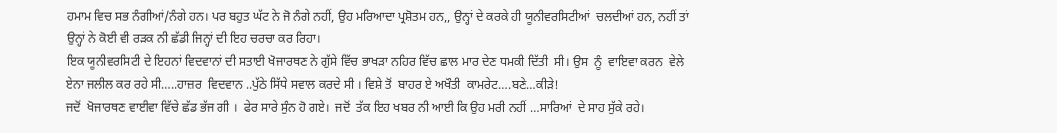ਹਮਾਮ ਵਿਚ ਸਭ ਨੰਗੀਆਂ/ਨੰਗੇ ਹਨ। ਪਰ ਬਹੁਤ ਘੱਟ ਨੇ ਜੋ ਨੰਗੇ ਨਹੀਂ, ਉਹ ਮਰਿਆਦਾ ਪ੍ਰਸ਼ੋਤਮ ਹਨ,, ਉਨ੍ਹਾਂ ਦੇ ਕਰਕੇ ਹੀ ਯੂਨੀਵਰਸਿਟੀਆਂ  ਚਲਦੀਆਂ ਹਨ, ਨਹੀਂ ਤਾਂ ਉਨ੍ਹਾਂ ਨੇ ਕੋਈ ਵੀ ਰੜਕ ਨੀ ਛੱਡੀ ਜਿਨ੍ਹਾਂ ਦੀ ਇਹ ਚਰਚਾ ਕਰ ਰਿਹਾ।
ਇਕ ਯੂਨੀਵਰਸਿਟੀ ਦੇ ਇਹਨਾਂ ਵਿਦਵਾਨਾਂ ਦੀ ਸਤਾਈ ਖੋਜਾਰਥਣ ਨੇ ਗੁੱਸੇ ਵਿੱਚ ਭਾਖੜਾ ਨਹਿਰ ਵਿੱਚ ਛਾਲ ਮਾਰ ਦੇਣ ਧਮਕੀ ਦਿੱਤੀ  ਸੀ। ਉਸ  ਨੂੰ  ਵਾਇਵਾ ਕਰਨ  ਵੇਲੇ  ਏਨਾ ਜਲੀਲ ਕਰ ਰਹੇ ਸੀ…..ਹਾਜ਼ਰ  ਵਿਦਵਾਨ ..ਪੁੱਠੇ ਸਿੱਧੇ ਸਵਾਲ ਕਰਦੇ ਸੀ । ਵਿਸ਼ੇ ਤੋਂ  ਬਾਹਰ ਏ ਅਖੌਤੀ  ਕਾਮਰੇਟ….ਬਣੇ…ਕੀੜੇ!
ਜਦੋਂ  ਖੋਜਾਰਥਣ ਵਾਈਵਾ ਵਿੱਚੇ ਛੱਡ ਭੱਜ ਗੀ ।  ਫੇਰ ਸਾਰੇ ਸੁੰਨ ਹੋ ਗਏ।  ਜਦੋਂ  ਤੱਕ ਇਹ ਖਬਰ ਨੀ ਆਈ ਕਿ ਉਹ ਮਰੀ ਨਹੀਂ …ਸਾਰਿਆਂ  ਦੇ ਸਾਹ ਸੁੱਕੇ ਰਹੇ।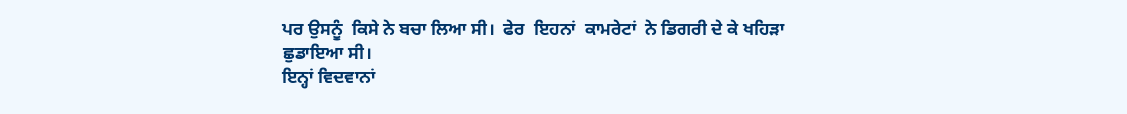ਪਰ ਉਸਨੂੰ  ਕਿਸੇ ਨੇ ਬਚਾ ਲਿਆ ਸੀ।  ਫੇਰ  ਇਹਨਾਂ  ਕਾਮਰੇਟਾਂ  ਨੇ ਡਿਗਰੀ ਦੇ ਕੇ ਖਹਿੜਾ ਛੁਡਾਇਆ ਸੀ।
ਇਨ੍ਹਾਂ ਵਿਦਵਾਨਾਂ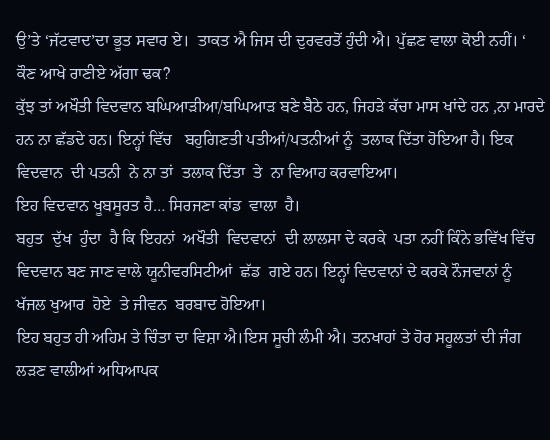ਉ’ਤੇ ‘ਜੱਟਵਾਦ’ਦਾ ਭੂਤ ਸਵਾਰ ਏ।  ਤਾਕਤ ਐ ਜਿਸ ਦੀ ਦੁਰਵਰਤੋਂ ਹੁੰਦੀ ਐ। ਪੁੱਛਣ ਵਾਲਾ ਕੋਈ ਨਹੀਂ। ‘ ਕੌਣ ਆਖੇ ਰਾਣੀਏ ਅੱਗਾ ਢਕ?
ਕੁੱਝ ਤਾਂ ਅਖੌਤੀ ਵਿਦਵਾਨ ਬਘਿਆੜੀਆ/ਬਘਿਆੜ ਬਣੇ ਬੈਠੇ ਹਨ, ਜਿਹੜੇ ਕੱਚਾ ਮਾਸ ਖਾਂਦੇ ਹਨ ,ਨਾ ਮਾਰਦੇ ਹਨ ਨਾ ਛੱਡਦੇ ਹਨ। ਇਨ੍ਹਾਂ ਵਿੱਚ   ਬਹੁਗਿਣਤੀ ਪਤੀਆਂ/ਪਤਨੀਆਂ ਨੂੰ  ਤਲਾਕ ਦਿੱਤਾ ਹੋਇਆ ਹੈ। ਇਕ ਵਿਦਵਾਨ  ਦੀ ਪਤਨੀ  ਨੇ ਨਾ ਤਾਂ  ਤਲਾਕ ਦਿੱਤਾ  ਤੇ  ਨਾ ਵਿਆਹ ਕਰਵਾਇਆ।
ਇਹ ਵਿਦਵਾਨ ਖੂਬਸੂਰਤ ਹੈ… ਸਿਰਜਣਾ ਕਾਂਡ  ਵਾਲਾ  ਹੈ।
ਬਹੁਤ  ਦੁੱਖ  ਹੁੰਦਾ  ਹੈ ਕਿ ਇਹਨਾਂ  ਅਖੌਤੀ  ਵਿਦਵਾਨਾਂ  ਦੀ ਲਾਲਸਾ ਦੇ ਕਰਕੇ  ਪਤਾ ਨਹੀਂ ਕਿੰਨੇ ਭਵਿੱਖ ਵਿੱਚ ਵਿਦਵਾਨ ਬਣ ਜਾਣ ਵਾਲੇ ਯੂਨੀਵਰਸਿਟੀਆਂ  ਛੱਡ  ਗਏ ਹਨ। ਇਨ੍ਹਾਂ ਵਿਦਵਾਨਾਂ ਦੇ ਕਰਕੇ ਨੌਜਵਾਨਾਂ ਨੂੰ ਖੱਜਲ ਖੁਆਰ  ਹੋਏ  ਤੇ ਜੀਵਨ  ਬਰਬਾਦ ਹੋਇਆ।
ਇਹ ਬਹੁਤ ਹੀ ਅਹਿਮ ਤੇ ਚਿੰਤਾ ਦਾ ਵਿਸ਼ਾ ਐ।ਇਸ ਸੂਚੀ ਲੰਮੀ ਐ। ਤਨਖਾਹਾਂ ਤੇ ਹੋਰ ਸਹੂਲਤਾਂ ਦੀ ਜੰਗ ਲੜਣ ਵਾਲੀਆਂ ਅਧਿਆਪਕ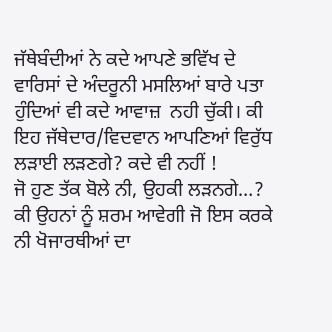ਜੱਥੇਬੰਦੀਆਂ ਨੇ ਕਦੇ ਆਪਣੇ ਭਵਿੱਖ ਦੇ ਵਾਰਿਸਾਂ ਦੇ ਅੰਦਰੂਨੀ ਮਸਲਿਆਂ ਬਾਰੇ ਪਤਾ ਹੁੰਦਿਆਂ ਵੀ ਕਦੇ ਆਵਾਜ਼  ਨਹੀ ਚੁੱਕੀ। ਕੀ ਇਹ ਜੱਥੇਦਾਰ/ਵਿਦਵਾਨ ਆਪਣਿਆਂ ਵਿਰੁੱਧ ਲੜਾਈ ਲੜਣਗੇ? ਕਦੇ ਵੀ ਨਹੀਂ !
ਜੋ ਹੁਣ ਤੱਕ ਬੋਲੇ ਨੀ, ਉਹਕੀ ਲੜਨਗੇ…?
ਕੀ ਉਹਨਾਂ ਨੂੰ ਸ਼ਰਮ ਆਵੇਗੀ ਜੋ ਇਸ ਕਰਕੇ ਨੀ ਖੋਜਾਰਥੀਆਂ ਦਾ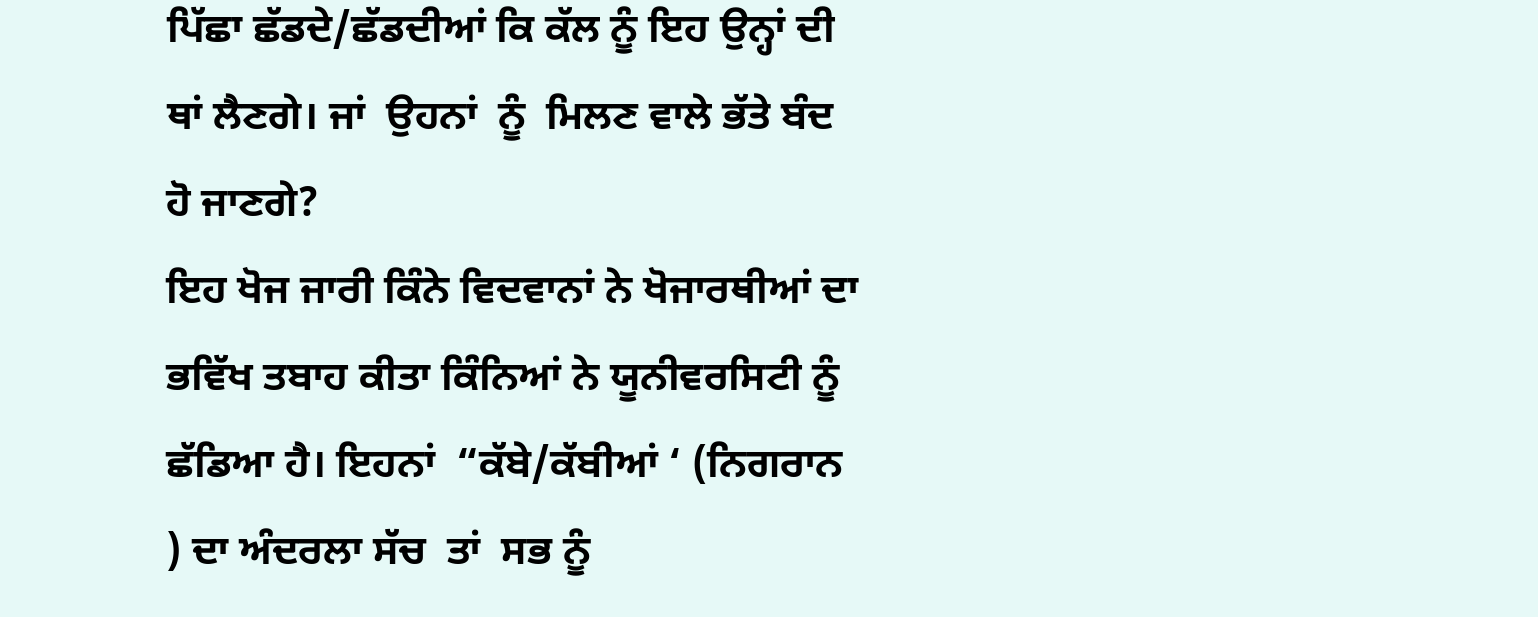ਪਿੱਛਾ ਛੱਡਦੇ/ਛੱਡਦੀਆਂ ਕਿ ਕੱਲ ਨੂੰ ਇਹ ਉਨ੍ਹਾਂ ਦੀ ਥਾਂ ਲੈਣਗੇ। ਜਾਂ  ਉਹਨਾਂ  ਨੂੰ  ਮਿਲਣ ਵਾਲੇ ਭੱਤੇ ਬੰਦ ਹੋ ਜਾਣਗੇ?
ਇਹ ਖੋਜ ਜਾਰੀ ਕਿੰਨੇ ਵਿਦਵਾਨਾਂ ਨੇ ਖੋਜਾਰਥੀਆਂ ਦਾ ਭਵਿੱਖ ਤਬਾਹ ਕੀਤਾ ਕਿੰਨਿਆਂ ਨੇ ਯੂਨੀਵਰਸਿਟੀ ਨੂੰ ਛੱਡਿਆ ਹੈ। ਇਹਨਾਂ  “ਕੱਬੇ/ਕੱਬੀਆਂ ‘ (ਨਿਗਰਾਨ ) ਦਾ ਅੰਦਰਲਾ ਸੱਚ  ਤਾਂ  ਸਭ ਨੂੰ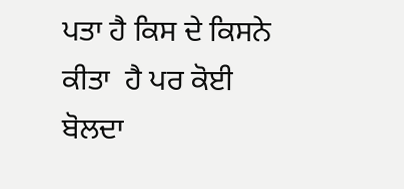ਪਤਾ ਹੈ ਕਿਸ ਦੇ ਕਿਸਨੇ ਕੀਤਾ  ਹੈ ਪਰ ਕੋਈ  ਬੋਲਦਾ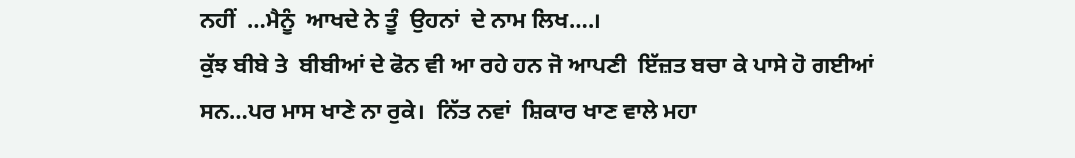ਨਹੀਂ  …ਮੈਨੂੰ  ਆਖਦੇ ਨੇ ਤੂੰ  ਉਹਨਾਂ  ਦੇ ਨਾਮ ਲਿਖ….।
ਕੁੱਝ ਬੀਬੇ ਤੇ  ਬੀਬੀਆਂ ਦੇ ਫੋਨ ਵੀ ਆ ਰਹੇ ਹਨ ਜੋ ਆਪਣੀ  ਇੱਜ਼ਤ ਬਚਾ ਕੇ ਪਾਸੇ ਹੋ ਗਈਆਂ  ਸਨ…ਪਰ ਮਾਸ ਖਾਣੇ ਨਾ ਰੁਕੇ।  ਨਿੱਤ ਨਵਾਂ  ਸ਼ਿਕਾਰ ਖਾਣ ਵਾਲੇ ਮਹਾ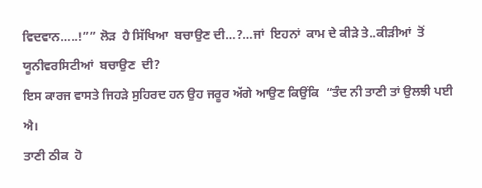ਵਿਦਵਾਨ…..!”” ਲੋੜ  ਹੈ ਸਿੱਖਿਆ  ਬਚਾਉਣ ਦੀ…?…ਜਾਂ  ਇਹਨਾਂ  ਕਾਮ ਦੇ ਕੀੜੇ ਤੇ..ਕੀੜੀਆਂ  ਤੋਂ  ਯੂਨੀਵਰਸਿਟੀਆਂ  ਬਚਾਉਣ  ਦੀ?
ਇਸ ਕਾਰਜ ਵਾਸਤੇ ਜਿਹੜੇ ਸੁਹਿਰਦ ਹਨ ਉਹ ਜਰੂਰ ਅੱਗੇ ਆਉਣ ਕਿਉਂਕਿ  “ਤੰਦ ਨੀ ਤਾਣੀ ਤਾਂ ਉਲਝੀ ਪਈ ਐ।
ਤਾਣੀ ਠੀਕ  ਹੋ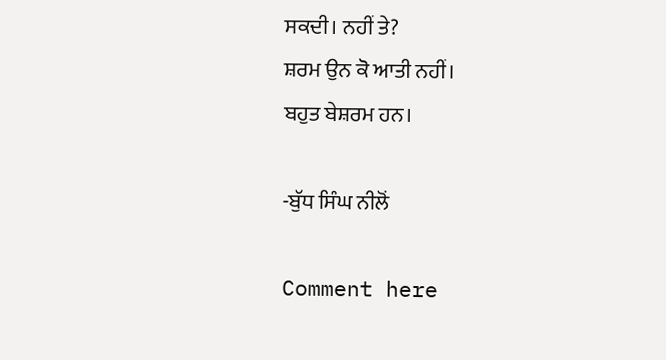ਸਕਦੀ। ਨਹੀਂ ਤੇ?
ਸ਼ਰਮ ਉਨ ਕੋ ਆਤੀ ਨਹੀਂ।
ਬਹੁਤ ਬੇਸ਼ਰਮ ਹਨ।

-ਬੁੱਧ ਸਿੰਘ ਨੀਲੋਂ

Comment here